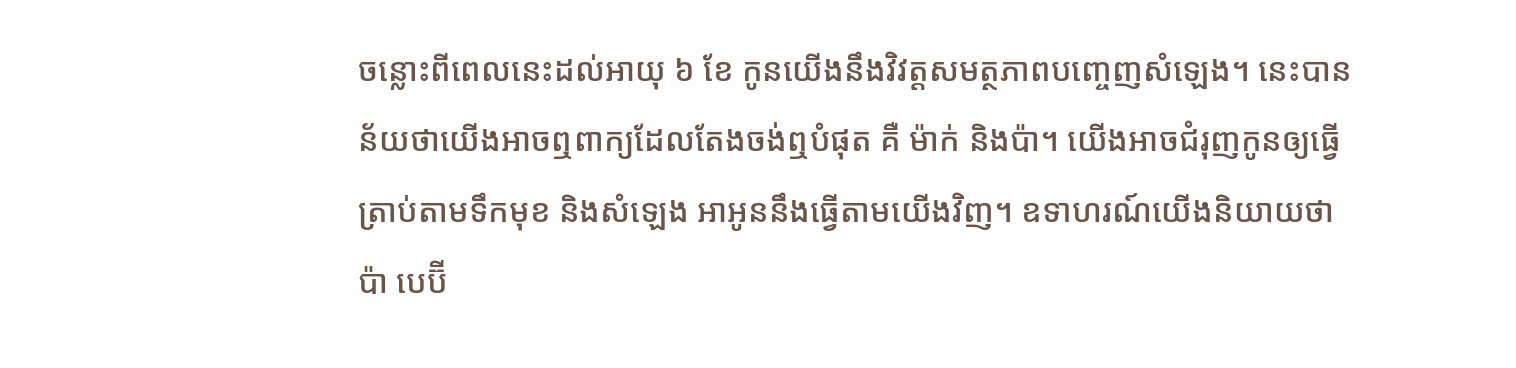ចន្លោះពីពេលនេះដល់អាយុ ៦ ខែ កូនយើងនឹងវិវត្តសមត្ថភាពបញ្ចេញសំឡេង។ នេះបានន័យថាយើងអាចឮពាក្យដែលតែងចង់ឮបំផុត គឺ ម៉ាក់ និងប៉ា។ យើងអាចជំរុញកូនឲ្យធ្វើត្រាប់តាមទឹកមុខ និងសំឡេង អាអូននឹងធ្វើតាមយើងវិញ។ ឧទាហរណ៍យើងនិយាយថា ប៉ា បេប៊ី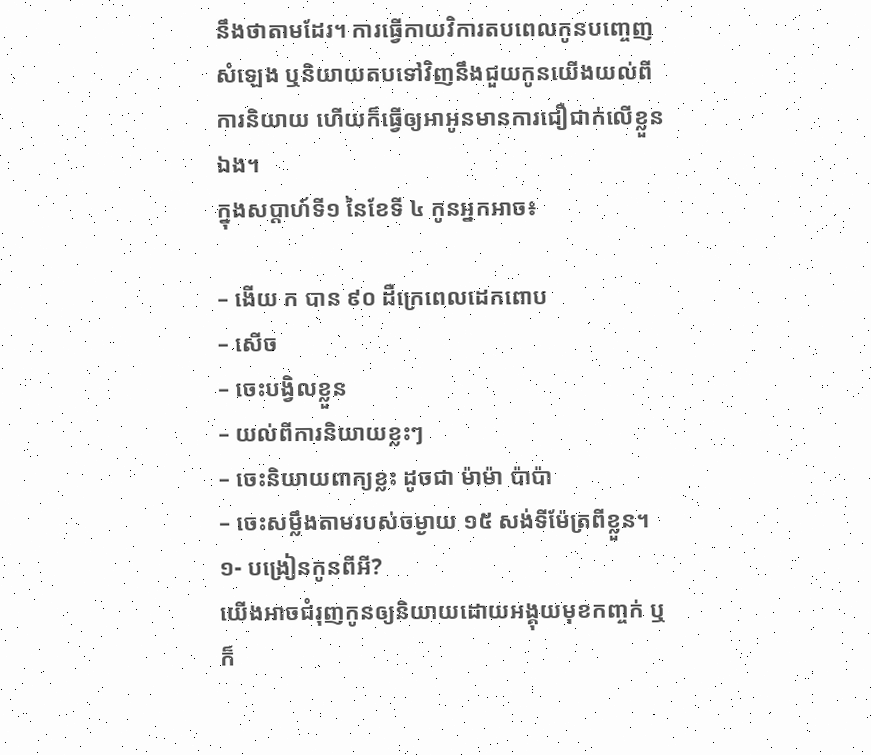នឹងថាតាមដែរ។ ការធ្វើកាយវិការតបពេលកូនបញ្ចេញសំឡេង ឬនិយាយតបទៅវិញនឹងជួយកូនយើងយល់ពីការនិយាយ ហើយក៏ធ្វើឲ្យអាអូនមានការជឿជាក់លើខ្លួនឯង។
ក្នុងសប្តាហ៍ទី១ នៃខែទី ៤ កូនអ្នកអាច៖

– ងើយ ក បាន ៩០ ដឺក្រេពេលដេកពោប
– សើច
– ចេះបង្វិលខ្លួន
– យល់ពីការនិយាយខ្លះៗ
– ចេះនិយាយពាក្យខ្លះ ដូចជា ម៉ាម៉ា ប៉ាប៉ា
– ចេះសម្លឹងតាមរបស់ចម្ងាយ ១៥ សង់ទីម៉ែត្រពីខ្លួន។
១- បង្រៀនកូនពីអី?
យើងអាចជំរុញកូនឲ្យនិយាយដោយអង្គុយមុខកញ្ចក់ ឬក៏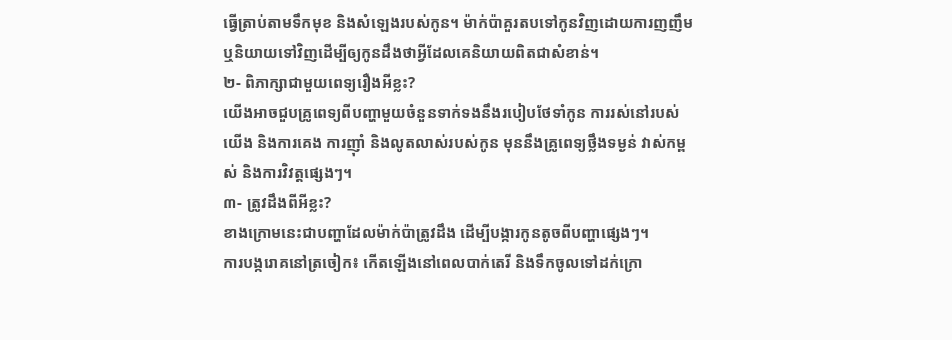ធ្វើត្រាប់តាមទឹកមុខ និងសំឡេងរបស់កូន។ ម៉ាក់ប៉ាគួរតបទៅកូនវិញដោយការញញឹម ឬនិយាយទៅវិញដើម្បីឲ្យកូនដឹងថាអ្វីដែលគេនិយាយពិតជាសំខាន់។
២- ពិភាក្សាជាមួយពេទ្យរឿងអីខ្លះ?
យើងអាចជួបគ្រូពេទ្យពីបញ្ហាមួយចំនួនទាក់ទងនឹងរបៀបថែទាំកូន ការរស់នៅរបស់យើង និងការគេង ការញ៉ាំ និងលូតលាស់របស់កូន មុននឹងគ្រូពេទ្យថ្លឹងទម្ងន់ វាស់កម្ពស់ និងការវិវត្តផ្សេងៗ។
៣- ត្រូវដឹងពីអីខ្លះ?
ខាងក្រោមនេះជាបញ្ហាដែលម៉ាក់ប៉ាត្រូវដឹង ដើម្បីបង្ការកូនតូចពីបញ្ហាផ្សេងៗ។
ការបង្ករោគនៅត្រចៀក៖ កើតឡើងនៅពេលបាក់តេរី និងទឹកចូលទៅដក់ក្រោ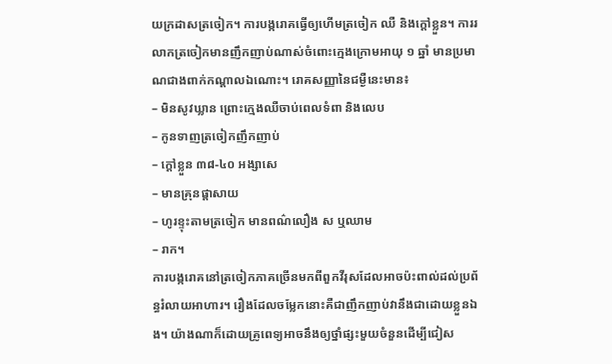យក្រដាសត្រចៀក។ ការបង្ករោគធ្វើឲ្យហើមត្រចៀក ឈឺ និងក្តៅខ្លួន។ ការរលាកត្រចៀកមានញឹកញាប់ណាស់ចំពោះក្មេងក្រោមអាយុ ១ ឆ្នាំ មានប្រមាណជាងពាក់កណ្តាលឯណោះ។ រោគសញ្ញានៃជម្ងឺនេះមាន៖
– មិនសូវឃ្លាន ព្រោះក្មេងឈឺចាប់ពេលទំពា និងលេប
– កូនទាញត្រចៀកញឹកញាប់
– ក្តៅខ្លួន ៣៨-៤០ អង្សាសេ
– មានគ្រុនផ្ដាសាយ
– ហូរខ្ទុះតាមត្រចៀក មានពណ៌លឿង ស ឬឈាម
– រាក។
ការបង្ករោគនៅត្រចៀកភាគច្រើនមកពីពួកវីរុសដែលអាចប៉ះពាល់ដល់ប្រព័ន្ធរំលាយអាហារ។ រឿងដែលចម្លែកនោះគឺជាញឹកញាប់វានឹងជាដោយខ្លួនឯង។ យ៉ាងណាក៏ដោយគ្រូពេទ្យអាចនឹងឲ្យថ្នាំផ្សះមួយចំនួនដើម្បីជៀស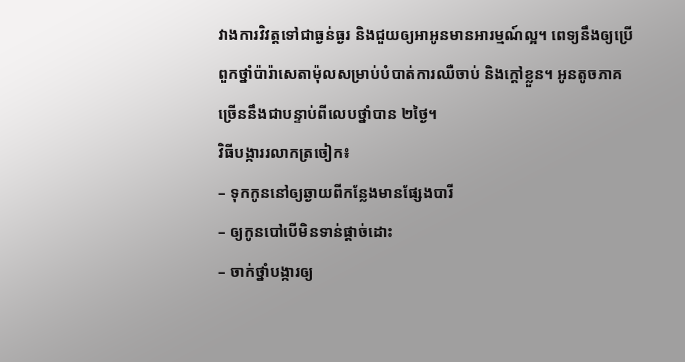វាងការវិវត្តទៅជាធ្ងន់ធ្ងរ និងជួយឲ្យអាអូនមានអារម្មណ៍ល្អ។ ពេទ្យនឹងឲ្យប្រើពួកថ្នាំប៉ារ៉ាសេតាម៉ុលសម្រាប់បំបាត់ការឈឺចាប់ និងក្តៅខ្លួន។ អូនតូចភាគច្រើននឹងជាបន្ទាប់ពីលេបថ្នាំបាន ២ថ្ងៃ។
វិធីបង្ការរលាកត្រចៀក៖
– ទុកកូននៅឲ្យឆ្ងាយពីកន្លែងមានផ្សែងបារី
– ឲ្យកូនបៅបើមិនទាន់ផ្តាច់ដោះ
– ចាក់ថ្នាំបង្ការឲ្យ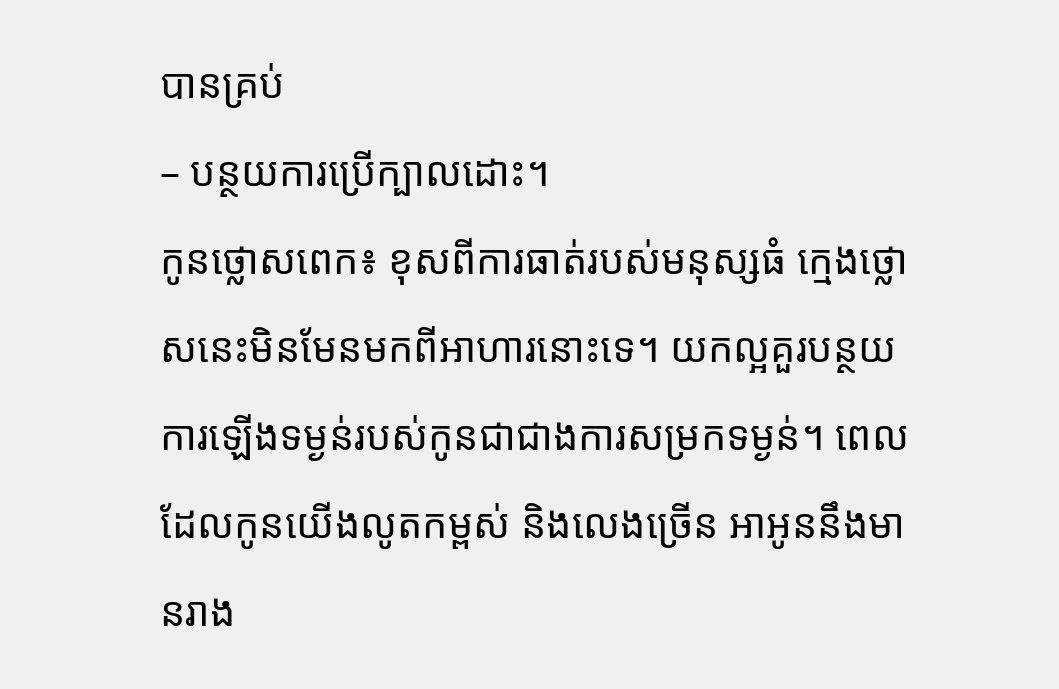បានគ្រប់
– បន្ថយការប្រើក្បាលដោះ។
កូនថ្លោសពេក៖ ខុសពីការធាត់របស់មនុស្សធំ ក្មេងថ្លោសនេះមិនមែនមកពីអាហារនោះទេ។ យកល្អគួរបន្ថយការឡើងទម្ងន់របស់កូនជាជាងការសម្រកទម្ងន់។ ពេលដែលកូនយើងលូតកម្ពស់ និងលេងច្រើន អាអូននឹងមានរាង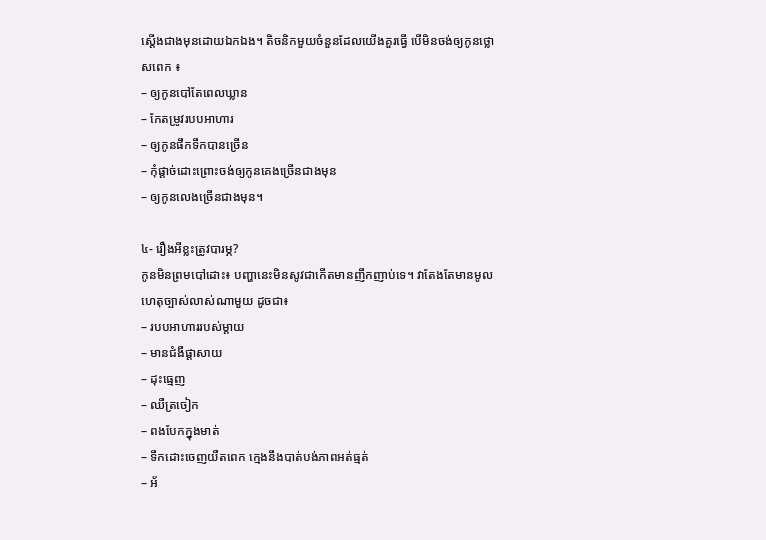ស្តើងជាងមុនដោយឯកឯង។ តិចនិកមួយចំនួនដែលយើងគួរធ្វើ បើមិនចង់ឲ្យកូនថ្លោសពេក ៖
– ឲ្យកូនបៅតែពេលឃ្លាន
– កែតម្រូវរបបអាហារ
– ឲ្យកូនផឹកទឹកបានច្រើន
– កុំផ្តាច់ដោះព្រោះចង់ឲ្យកូនគេងច្រើនជាងមុន
– ឲ្យកូនលេងច្រើនជាងមុន។

៤- រឿងអីខ្លះត្រូវបារម្ភ?
កូនមិនព្រមបៅដោះ៖ បញ្ហានេះមិនសូវជាកើតមានញឹកញាប់ទេ។ វាតែងតែមានមូលហេតុច្បាស់លាស់ណាមួយ ដូចជា៖
– របបអាហាររបស់ម្តាយ
– មានជំងឺផ្តាសាយ
– ដុះធ្មេញ
– ឈឺត្រចៀក
– ពងបែកក្នុងមាត់
– ទឹកដោះចេញយឺតពេក ក្មេងនឹងបាត់បង់ភាពអត់ធ្មត់
– អ័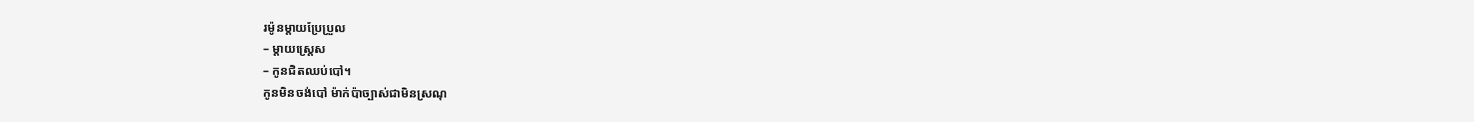រម៉ូនម្តាយប្រែប្រួល
– ម្តាយស្ត្រេស
– កូនជិតឈប់បៅ។
កូនមិនចង់បៅ ម៉ាក់ប៉ាច្បាស់ជាមិនស្រណុ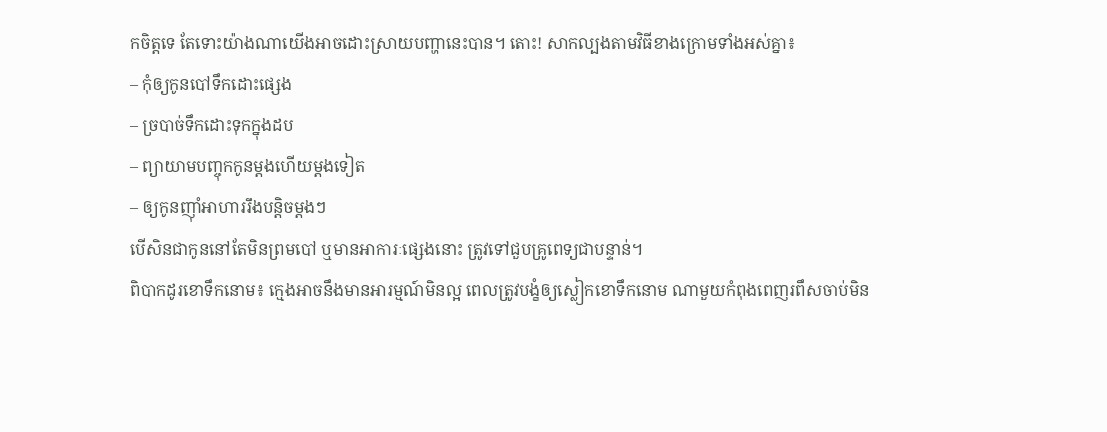កចិត្តទេ តែទោះយ៉ាងណាយើងអាចដោះស្រាយបញ្ហានេះបាន។ តោះ! សាកល្បងតាមវិធីខាងក្រោមទាំងអស់គ្នា៖
– កុំឲ្យកូនបៅទឹកដោះផ្សេង
– ច្របាច់ទឹកដោះទុកក្នុងដប
– ព្យាយាមបញ្ចុកកូនម្តងហើយម្តងទៀត
– ឲ្យកូនញ៉ាំអាហាររឹងបន្តិចម្តងៗ
បើសិនជាកូននៅតែមិនព្រមបៅ ឬមានអាការៈផ្សេងនោះ ត្រូវទៅជួបគ្រូពេទ្យជាបន្ទាន់។
ពិបាកដូរខោទឹកនោម៖ ក្មេងអាចនឹងមានអារម្មណ៍មិនល្អ ពេលត្រូវបង្ខំឲ្យស្លៀកខោទឹកនោម ណាមួយកំពុងពេញរពឹសចាប់មិន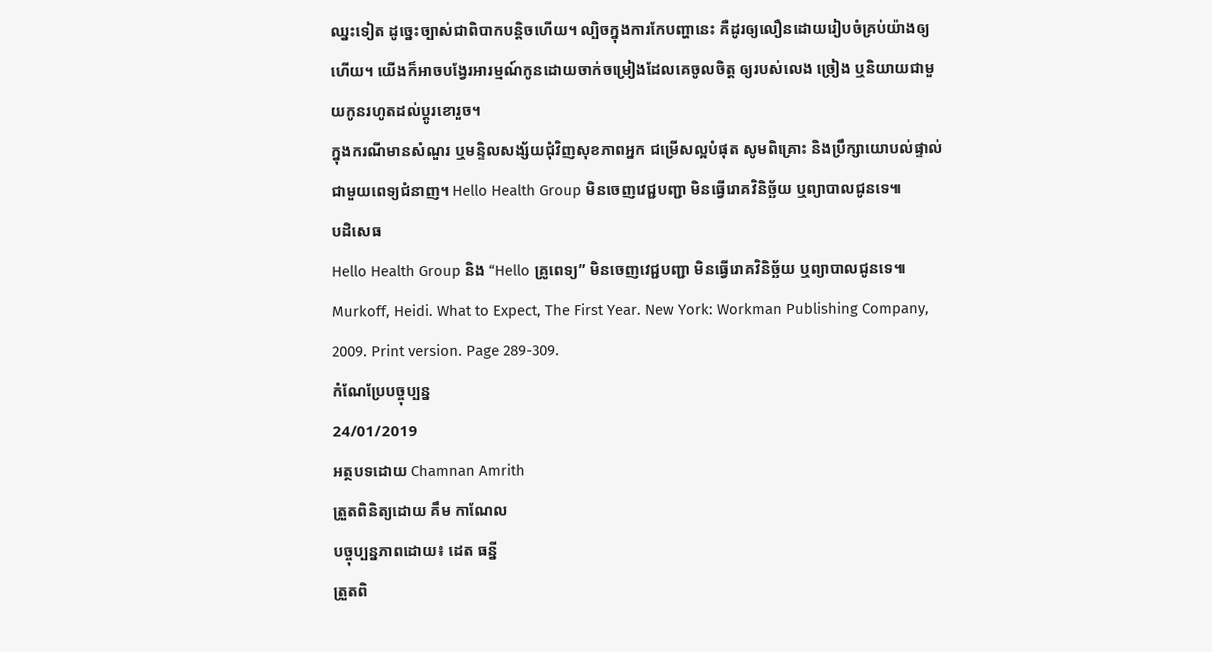ឈ្នះទៀត ដូច្នេះច្បាស់ជាពិបាកបន្តិចហើយ។ ល្បិចក្នុងការកែបញ្ហានេះ គឺដូរឲ្យលឿនដោយរៀបចំគ្រប់យ៉ាងឲ្យហើយ។ យើងក៏អាចបង្វែរអារម្មណ៍កូនដោយចាក់ចម្រៀងដែលគេចូលចិត្ត ឲ្យរបស់លេង ច្រៀង ឬនិយាយជាមួយកូនរហូតដល់ប្តូរខោរួច។
ក្នុងករណីមានសំណួរ ឬមន្ទិលសង្ស័យជុំវិញសុខភាពអ្នក ជម្រើសល្អបំផុត សូមពិគ្រោះ និងប្រឹក្សាយោបល់ផ្ទាល់ជាមួយពេទ្យជំនាញ។ Hello Health Group មិនចេញវេជ្ជបញ្ជា មិនធ្វើរោគវិនិច្ឆ័យ ឬព្យាបាលជូនទេ៕
បដិសេធ
Hello Health Group និង “Hello គ្រូពេទ្យ” មិនចេញវេជ្ជបញ្ជា មិនធ្វើរោគវិនិច្ឆ័យ ឬព្យាបាលជូនទេ៕
Murkoff, Heidi. What to Expect, The First Year. New York: Workman Publishing Company, 2009. Print version. Page 289-309.
កំណែប្រែបច្ចុប្បន្ន
24/01/2019
អត្ថបទដោយ Chamnan Amrith
ត្រួតពិនិត្យដោយ គឹម កាណែល
បច្ចុប្បន្នភាពដោយ៖ ដេត ធន្នី
ត្រួតពិ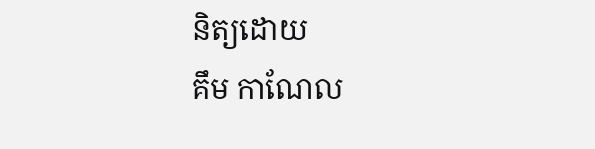និត្យដោយ
គឹម កាណែល